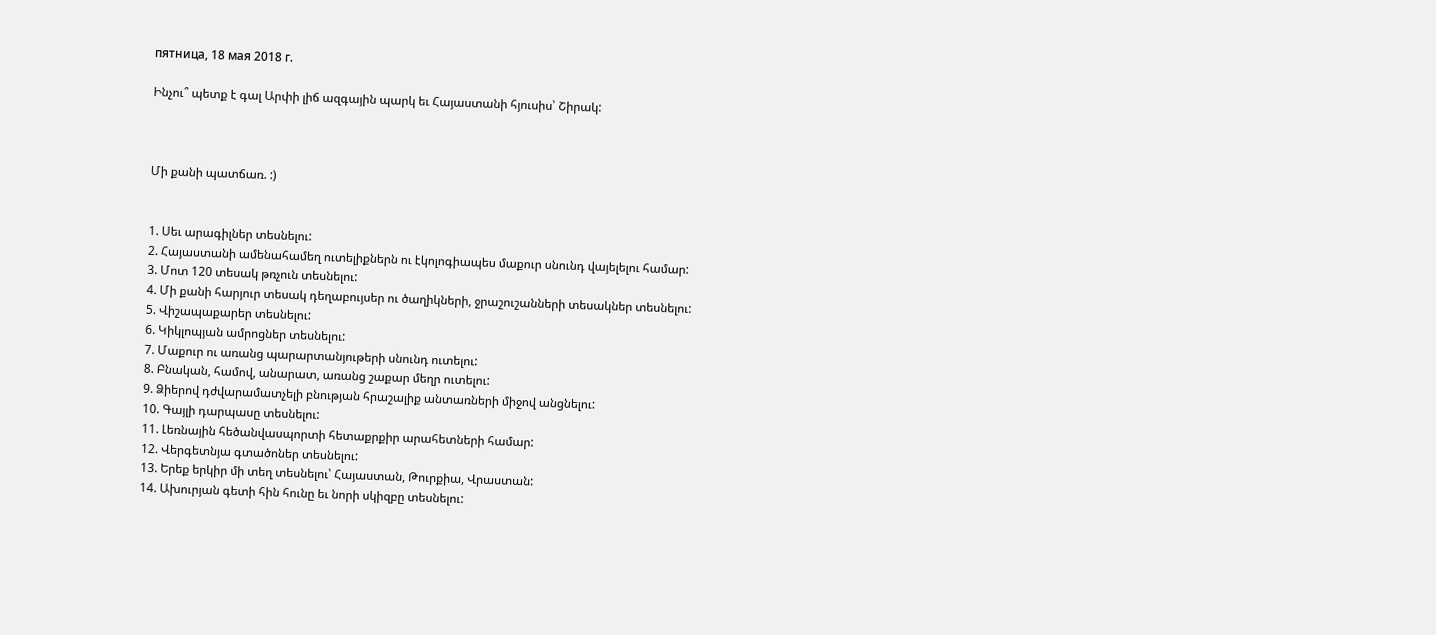пятница, 18 мая 2018 г.

Ինչու՞ պետք է գալ Արփի լիճ ազգային պարկ եւ Հայաստանի հյուսիս՝ Շիրակ:



Մի քանի պատճառ. :)


1. Սեւ արագիլներ տեսնելու:
2. Հայաստանի ամենահամեղ ուտելիքներն ու էկոլոգիապես մաքուր սնունդ վայելելու համար:
3. Մոտ 120 տեսակ թռչուն տեսնելու:
4. Մի քանի հարյուր տեսակ դեղաբույսեր ու ծաղիկների, ջրաշուշանների տեսակներ տեսնելու:
5. Վիշապաքարեր տեսնելու:
6. Կիկլոպյան ամրոցներ տեսնելու:
7. Մաքուր ու առանց պարարտանյութերի սնունդ ուտելու:
8. Բնական, համով, անարատ, առանց շաքար մեղր ուտելու:
9. Ձիերով դժվարամատչելի բնության հրաշալիք անտառների միջով անցնելու:
10. Գայլի դարպասը տեսնելու:
11. Լեռնային հեծանվասպորտի հետաքրքիր արահետների համար:
12. Վերգետնյա գտածոներ տեսնելու:
13. Երեք երկիր մի տեղ տեսնելու՝ Հայաստան, Թուրքիա, Վրաստան:
14. Ախուրյան գետի հին հունը եւ նորի սկիզբը տեսնելու: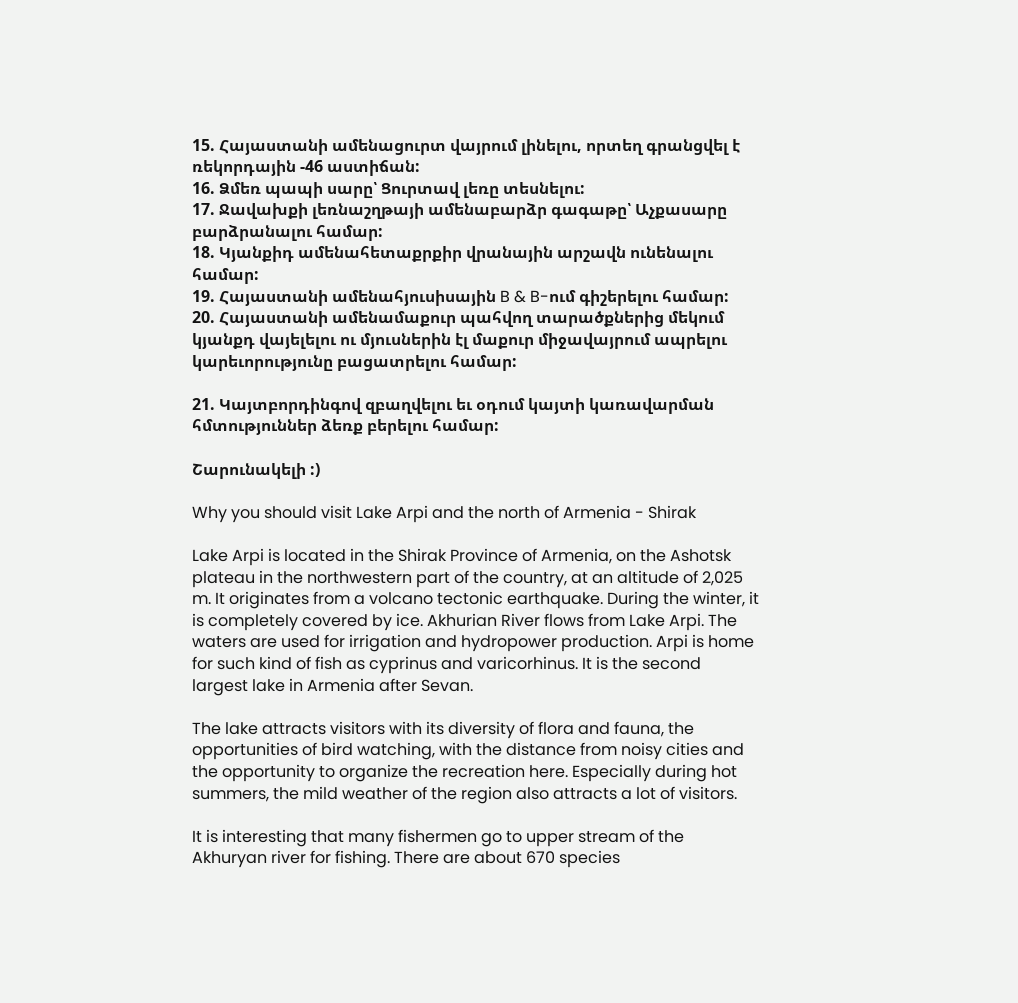15. Հայաստանի ամենացուրտ վայրում լինելու, որտեղ գրանցվել է ռեկորդային -46 աստիճան:
16. Ձմեռ պապի սարը՝ Ցուրտավ լեռը տեսնելու:
17. Ջավախքի լեռնաշղթայի ամենաբարձր գագաթը՝ Աչքասարը բարձրանալու համար:
18. Կյանքիդ ամենահետաքրքիր վրանային արշավն ունենալու համար:
19. Հայաստանի ամենահյուսիսային B & B-ում գիշերելու համար:
20. Հայաստանի ամենամաքուր պահվող տարածքներից մեկում կյանքդ վայելելու ու մյուսներին էլ մաքուր միջավայրում ապրելու կարեւորությունը բացատրելու համար:

21. Կայտբորդինգով զբաղվելու եւ օդում կայտի կառավարման հմտություններ ձեռք բերելու համար:

Շարունակելի :)

Why you should visit Lake Arpi and the north of Armenia - Shirak

Lake Arpi is located in the Shirak Province of Armenia, on the Ashotsk plateau in the northwestern part of the country, at an altitude of 2,025 m. It originates from a volcano tectonic earthquake. During the winter, it is completely covered by ice. Akhurian River flows from Lake Arpi. The waters are used for irrigation and hydropower production. Arpi is home for such kind of fish as cyprinus and varicorhinus. It is the second largest lake in Armenia after Sevan.

The lake attracts visitors with its diversity of flora and fauna, the opportunities of bird watching, with the distance from noisy cities and the opportunity to organize the recreation here. Especially during hot summers, the mild weather of the region also attracts a lot of visitors.

It is interesting that many fishermen go to upper stream of the Akhuryan river for fishing. There are about 670 species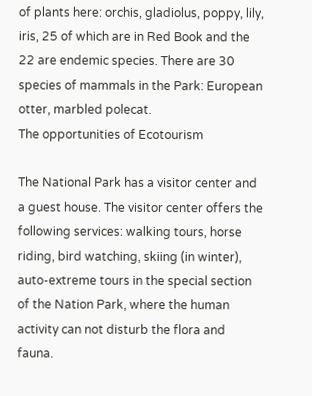of plants here: orchis, gladiolus, poppy, lily, iris, 25 of which are in Red Book and the 22 are endemic species. There are 30 species of mammals in the Park: European otter, marbled polecat.
The opportunities of Ecotourism

The National Park has a visitor center and a guest house. The visitor center offers the following services: walking tours, horse riding, bird watching, skiing (in winter), auto-extreme tours in the special section of the Nation Park, where the human activity can not disturb the flora and fauna.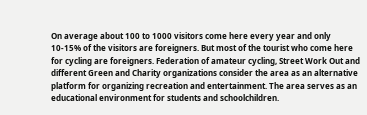On average about 100 to 1000 visitors come here every year and only 10-15% of the visitors are foreigners. But most of the tourist who come here for cycling are foreigners. Federation of amateur cycling, Street Work Out and different Green and Charity organizations consider the area as an alternative platform for organizing recreation and entertainment. The area serves as an educational environment for students and schoolchildren.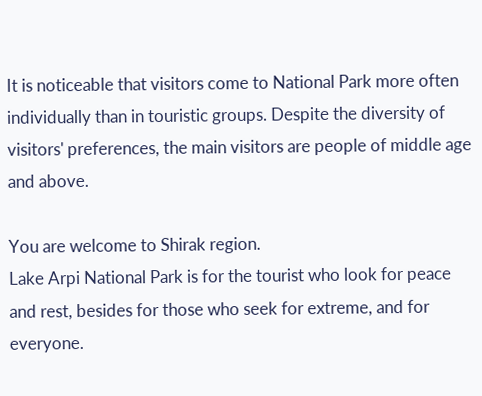It is noticeable that visitors come to National Park more often individually than in touristic groups. Despite the diversity of visitors' preferences, the main visitors are people of middle age and above.

You are welcome to Shirak region.
Lake Arpi National Park is for the tourist who look for peace and rest, besides for those who seek for extreme, and for everyone.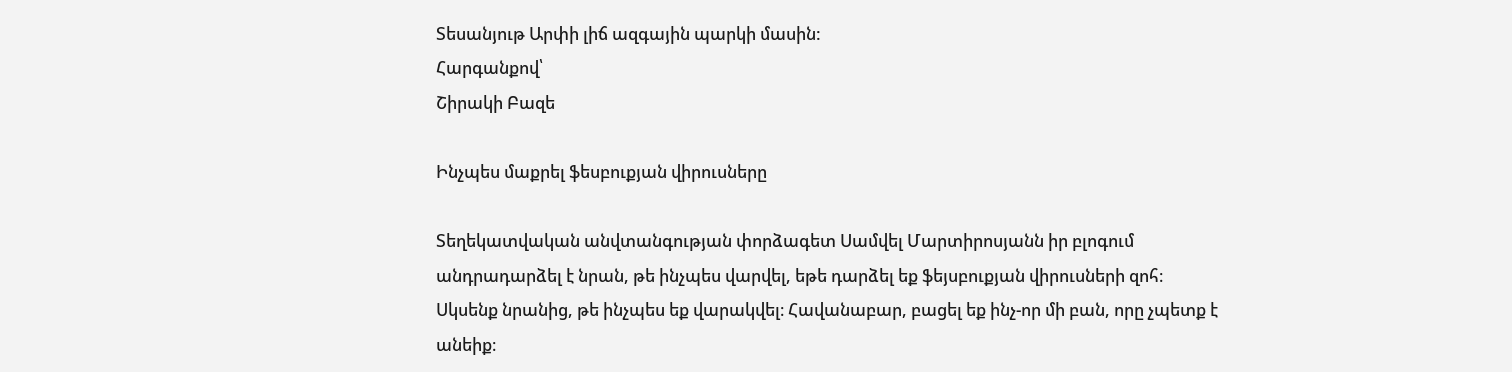Տեսանյութ Արփի լիճ ազգային պարկի մասին:
Հարգանքով՝
Շիրակի Բազե

Ինչպես մաքրել ֆեսբուքյան վիրուսները

Տեղեկատվական անվտանգության փորձագետ Սամվել Մարտիրոսյանն իր բլոգում անդրադարձել է նրան, թե ինչպես վարվել, եթե դարձել եք ֆեյսբուքյան վիրուսների զոհ։
Սկսենք նրանից, թե ինչպես եք վարակվել։ Հավանաբար, բացել եք ինչ-որ մի բան, որը չպետք է անեիք։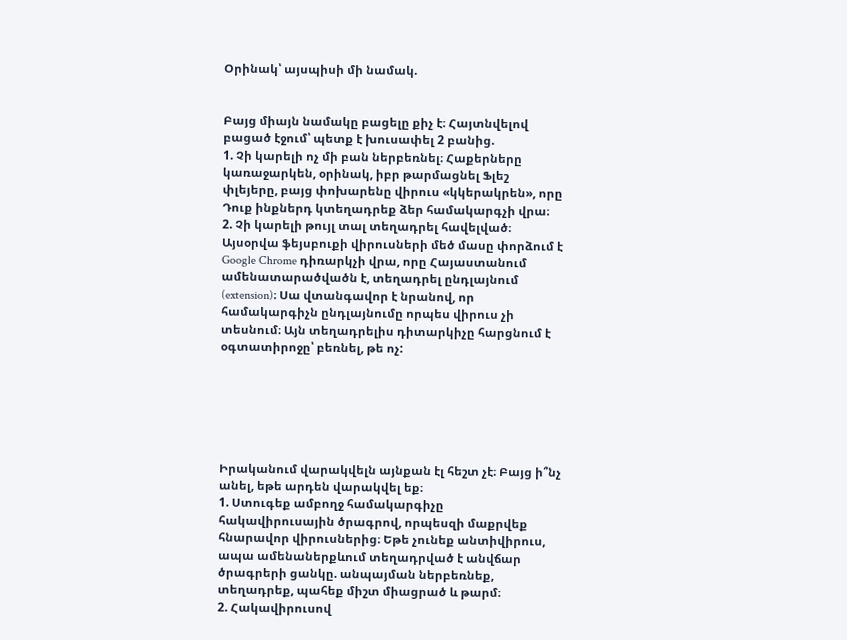Օրինակ՝ այսպիսի մի նամակ.


Բայց միայն նամակը բացելը քիչ է։ Հայտնվելով բացած էջում՝ պետք է խուսափել 2 բանից.
1. Չի կարելի ոչ մի բան ներբեռնել։ Հաքերները կառաջարկեն, օրինակ, իբր թարմացնել Ֆլեշ փլեյերը, բայց փոխարենը վիրուս «կկերակրեն», որը Դուք ինքներդ կտեղադրեք ձեր համակարգչի վրա։
2. Չի կարելի թույլ տալ տեղադրել հավելված։ Այսօրվա ֆեյսբուքի վիրուսների մեծ մասը փորձում է Google Chrome դիռարկչի վրա, որը Հայաստանում ամենատարածվածն է, տեղադրել ընդլայնում (extension)։ Սա վտանգավոր է նրանով, որ համակարգիչն ընդլայնումը որպես վիրուս չի տեսնում։ Այն տեղադրելիս դիտարկիչը հարցնում է օգտատիրոջը՝ բեռնել, թե ոչ:






Իրականում վարակվելն այնքան էլ հեշտ չէ։ Բայց ի՞նչ անել, եթե արդեն վարակվել եք։
1. Ստուգեք ամբողջ համակարգիչը հակավիրուսային ծրագրով, որպեսզի մաքրվեք հնարավոր վիրուսներից։ Եթե չունեք անտիվիրուս, ապա ամենաներքևում տեղադրված է անվճար ծրագրերի ցանկը. անպայման ներբեռնեք, տեղադրեք, պահեք միշտ միացրած և թարմ։
2. Հակավիրուսով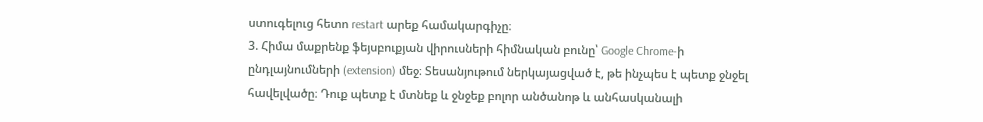ստուգելուց հետո restart արեք համակարգիչը։
3. Հիմա մաքրենք ֆեյսբուքյան վիրուսների հիմնական բունը՝ Google Chrome-ի ընդլայնումների (extension) մեջ։ Տեսանյութում ներկայացված է, թե ինչպես է պետք ջնջել հավելվածը։ Դուք պետք է մտնեք և ջնջեք բոլոր անծանոթ և անհասկանալի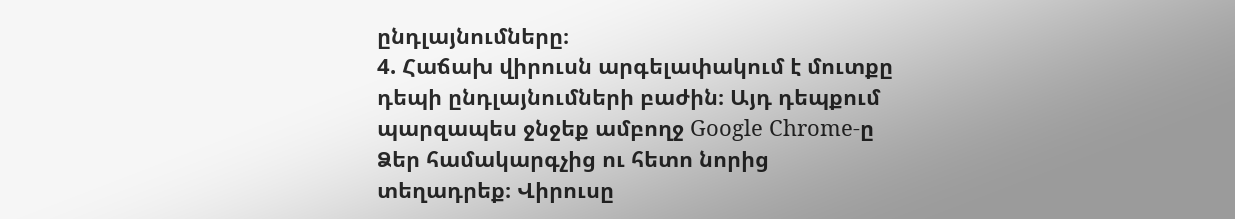ընդլայնումները։
4. Հաճախ վիրուսն արգելափակում է մուտքը դեպի ընդլայնումների բաժին։ Այդ դեպքում պարզապես ջնջեք ամբողջ Google Chrome-ը Ձեր համակարգչից ու հետո նորից տեղադրեք։ Վիրուսը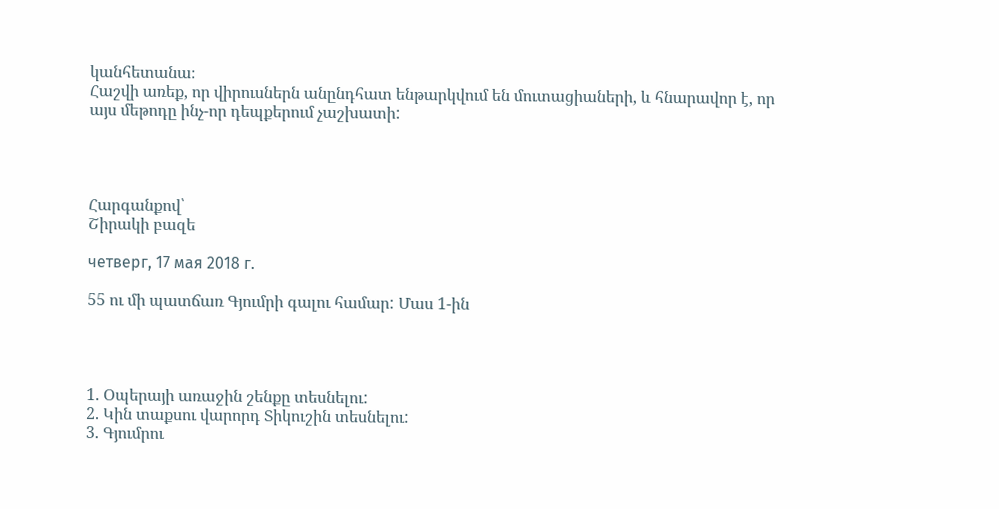կանհետանա։
Հաշվի առեք, որ վիրուսներն անընդհատ ենթարկվում են մուտացիաների, և հնարավոր է, որ այս մեթոդը ինչ-որ դեպքերում չաշխատի:




Հարգանքով՝
Շիրակի բազե

четверг, 17 мая 2018 г.

55 ու մի պատճառ Գյումրի գալու համար: Մաս 1-ին




1. Օպերայի առաջին շենքը տեսնելու:
2. Կին տաքսու վարորդ Տիկուշին տեսնելու:
3. Գյումրու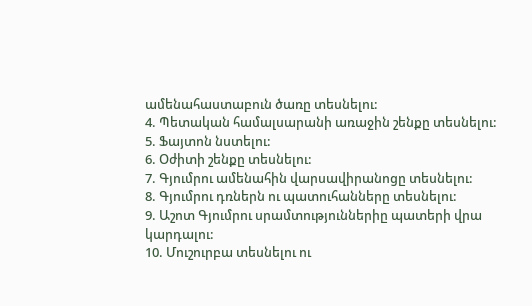ամենահաստաբուն ծառը տեսնելու:
4. Պետական համալսարանի առաջին շենքը տեսնելու:
5. Ֆայտոն նստելու:
6. Օժիտի շենքը տեսնելու:
7. Գյումրու ամենահին վարսավիրանոցը տեսնելու:
8. Գյումրու դռներն ու պատուհանները տեսնելու:
9. Աշոտ Գյումրու սրամտություններիը պատերի վրա կարդալու:
10. Մուշուրբա տեսնելու ու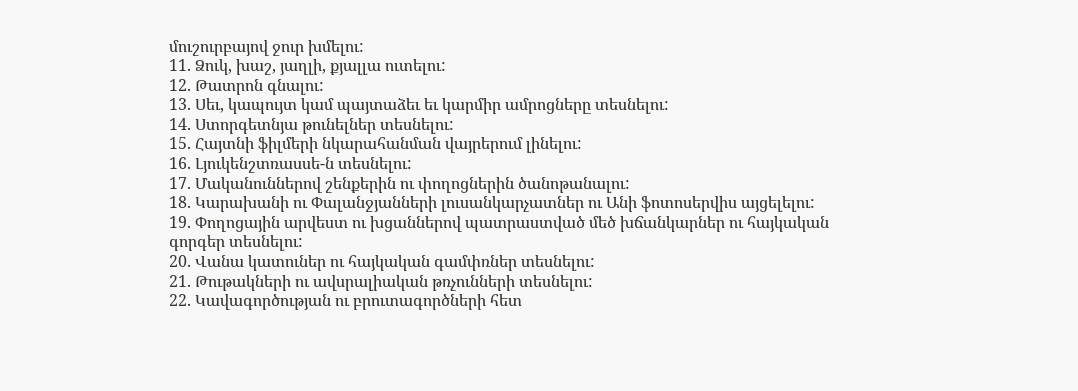մուշուրբայով ջուր խմելու:
11. Ձուկ, խաշ, յաղլի, քյալլա ուտելու:
12. Թատրոն գնալու:
13. Սեւ, կապույտ կամ պայտաձեւ եւ կարմիր ամրոցները տեսնելու:
14. Ստորգետնյա թունելներ տեսնելու:
15. Հայտնի ֆիլմերի նկարահանման վայրերում լինելու:
16. Լյուկենշտռասսե-ն տեսնելու:
17. Մականուններով շենքերին ու փողոցներին ծանոթանալու:
18. Կարախանի ու Փալանջյանների լուսանկարչատներ ու Անի ֆոտոսերվիս այցելելու:
19. Փողոցային արվեստ ու խցաններով պատրաստված մեծ խճանկարներ ու հայկական գորգեր տեսնելու:
20. Վանա կատուներ ու հայկական գամփռներ տեսնելու:
21. Թութակների ու ավսրալիական թռչունների տեսնելու:
22. Կավագործության ու բրուտագործների հետ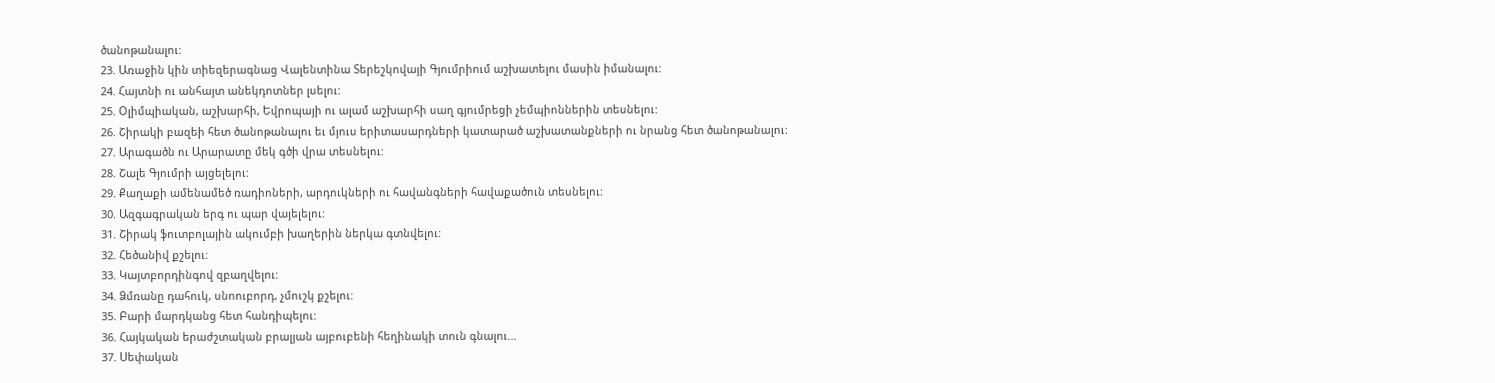ծանոթանալու:
23. Առաջին կին տիեզերագնաց Վալենտինա Տերեշկովայի Գյումրիում աշխատելու մասին իմանալու:
24. Հայտնի ու անհայտ անեկդոտներ լսելու:
25. Օլիմպիական, աշխարհի, Եվրոպայի ու ալամ աշխարհի սաղ գյումրեցի չեմպիոններին տեսնելու:
26. Շիրակի բազեի հետ ծանոթանալու եւ մյուս երիտասարդների կատարած աշխատանքների ու նրանց հետ ծանոթանալու:
27. Արագածն ու Արարատը մեկ գծի վրա տեսնելու:
28. Շալե Գյումրի այցելելու:
29. Քաղաքի ամենամեծ ռադիոների, արդուկների ու հավանգների հավաքածուն տեսնելու:
30. Ազգագրական երգ ու պար վայելելու:
31. Շիրակ ֆուտբոլային ակումբի խաղերին ներկա գտնվելու:
32. Հեծանիվ քշելու:
33. Կայտբորդինգով զբաղվելու:
34. Ձմռանը դահուկ, սնոուբորդ, չմուշկ քշելու:
35. Բարի մարդկանց հետ հանդիպելու:
36. Հայկական երաժշտական բրալյան այբուբենի հեղինակի տուն գնալու...
37. Սեփական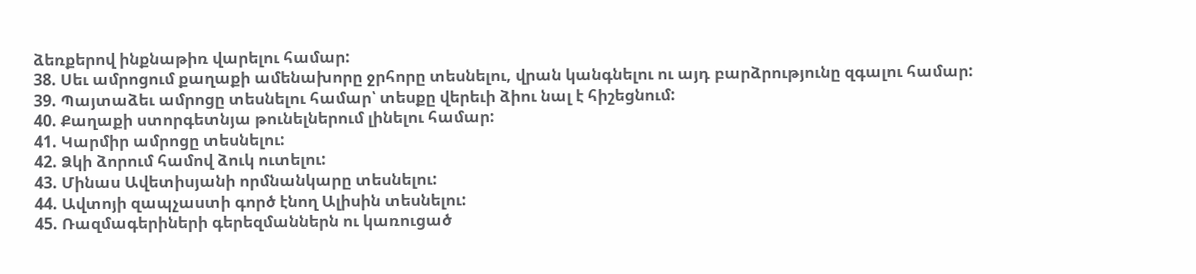ձեռքերով ինքնաթիռ վարելու համար:
38. Սեւ ամրոցում քաղաքի ամենախորը ջրհորը տեսնելու, վրան կանգնելու ու այդ բարձրությունը զգալու համար:
39. Պայտաձեւ ամրոցը տեսնելու համար՝ տեսքը վերեւի ձիու նալ է հիշեցնում:
40. Քաղաքի ստորգետնյա թունելներում լինելու համար:
41. Կարմիր ամրոցը տեսնելու:
42. Ձկի ձորում համով ձուկ ուտելու:
43. Մինաս Ավետիսյանի որմնանկարը տեսնելու:
44. Ավտոյի զապչաստի գործ էնող Ալիսին տեսնելու:
45. Ռազմագերիների գերեզմաններն ու կառուցած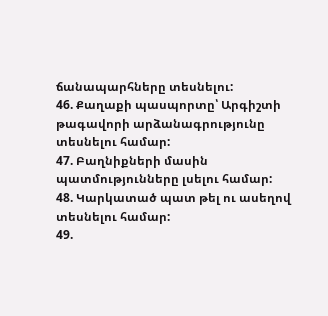ճանապարհները տեսնելու:
46. Քաղաքի պասպորտը՝ Արգիշտի թագավորի արձանագրությունը տեսնելու համար:
47. Բաղնիքների մասին պատմությունները լսելու համար:
48. Կարկատած պատ թել ու ասեղով տեսնելու համար:
49.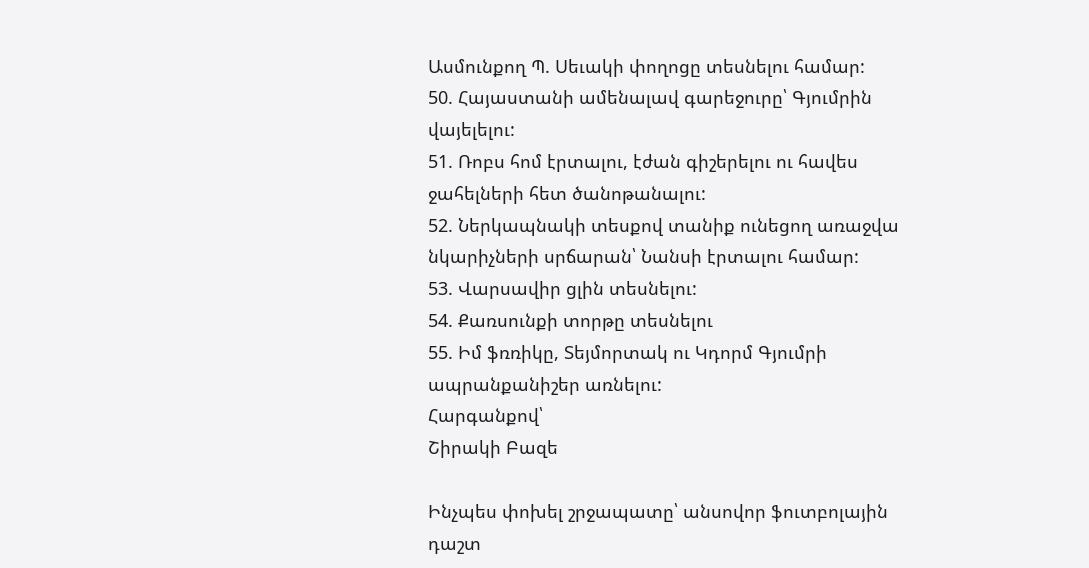Ասմունքող Պ. Սեւակի փողոցը տեսնելու համար:
50. Հայաստանի ամենալավ գարեջուրը՝ Գյումրին վայելելու:
51. Ռոբս հոմ էրտալու, էժան գիշերելու ու հավես ջահելների հետ ծանոթանալու:
52. Ներկապնակի տեսքով տանիք ունեցող առաջվա նկարիչների սրճարան՝ Նանսի էրտալու համար:
53. Վարսավիր ցլին տեսնելու:
54. Քառսունքի տորթը տեսնելու
55. Իմ ֆռռիկը, Տեյմորտակ ու Կդորմ Գյումրի ապրանքանիշեր առնելու:
Հարգանքով՝
Շիրակի Բազե

Ինչպես փոխել շրջապատը՝ անսովոր ֆուտբոլային դաշտ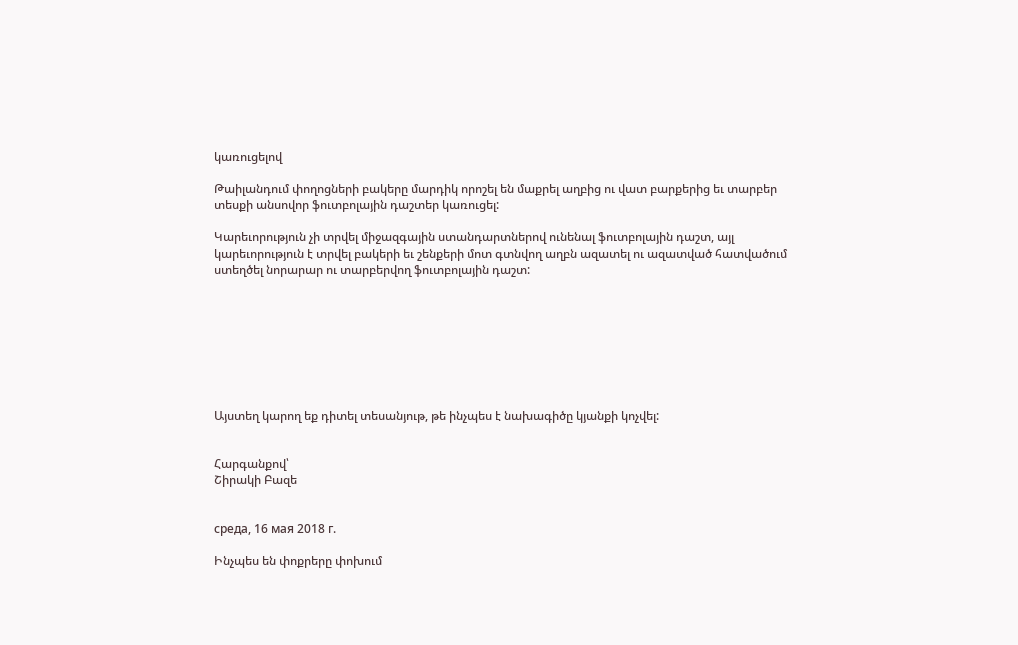կառուցելով

Թաիլանդում փողոցների բակերը մարդիկ որոշել են մաքրել աղբից ու վատ բարքերից եւ տարբեր տեսքի անսովոր ֆուտբոլային դաշտեր կառուցել:

Կարեւորություն չի տրվել միջազգային ստանդարտներով ունենալ ֆուտբոլային դաշտ, այլ կարեւորություն է տրվել բակերի եւ շենքերի մոտ գտնվող աղբն ազատել ու ազատված հատվածում ստեղծել նորարար ու տարբերվող ֆուտբոլային դաշտ:








Այստեղ կարող եք դիտել տեսանյութ, թե ինչպես է նախագիծը կյանքի կոչվել:


Հարգանքով՝
Շիրակի Բազե


среда, 16 мая 2018 г.

Ինչպես են փոքրերը փոխում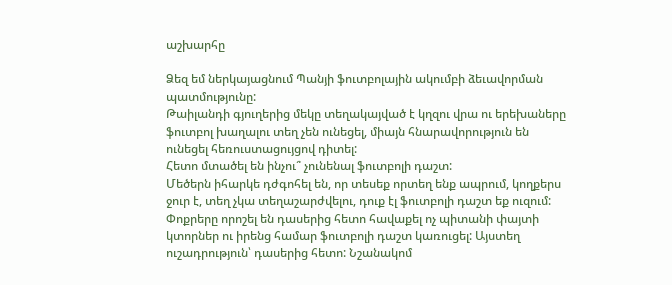աշխարհը

Ձեզ եմ ներկայացնում Պանյի ֆուտբոլային ակումբի ձեւավորման պատմությունը:
Թաիլանդի գյուղերից մեկը տեղակայված է կղզու վրա ու երեխաները ֆուտբոլ խաղալու տեղ չեն ունեցել, միայն հնարավորություն են ունեցել հեռուստացույցով դիտել:
Հետո մտածել են ինչու՞ չունենալ ֆուտբոլի դաշտ:
Մեծերն իհարկե դժգոհել են, որ տեսեք որտեղ ենք ապրում, կողքերս ջուր է, տեղ չկա տեղաշարժվելու, դուք էլ ֆուտբոլի դաշտ եք ուզում:
Փոքրերը որոշել են դասերից հետո հավաքել ոչ պիտանի փայտի կտորներ ու իրենց համար ֆուտբոլի դաշտ կառուցել: Այստեղ ուշադրություն՝ դասերից հետո: Նշանակոմ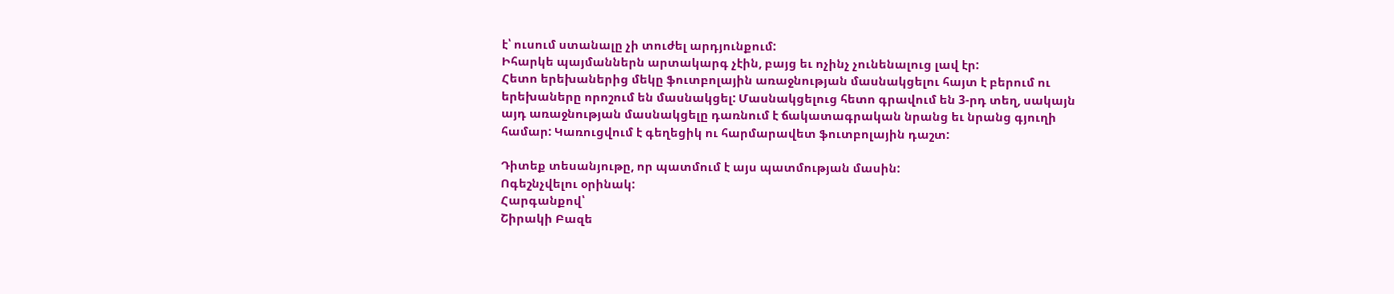է՝ ուսում ստանալը չի տուժել արդյունքում:
Իհարկե պայմաններն արտակարգ չէին, բայց եւ ոչինչ չունենալուց լավ էր:
Հետո երեխաներից մեկը ֆուտբոլային առաջնության մասնակցելու հայտ է բերում ու երեխաները որոշում են մասնակցել: Մասնակցելուց հետո գրավում են 3-րդ տեղ, սակայն այդ առաջնության մասնակցելը դառնում է ճակատագրական նրանց եւ նրանց գյուղի համար: Կառուցվում է գեղեցիկ ու հարմարավետ ֆուտբոլային դաշտ:

Դիտեք տեսանյութը, որ պատմում է այս պատմության մասին:
Ոգեշնչվելու օրինակ:
Հարգանքով՝
Շիրակի Բազե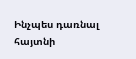Ինչպես դառնալ հայտնի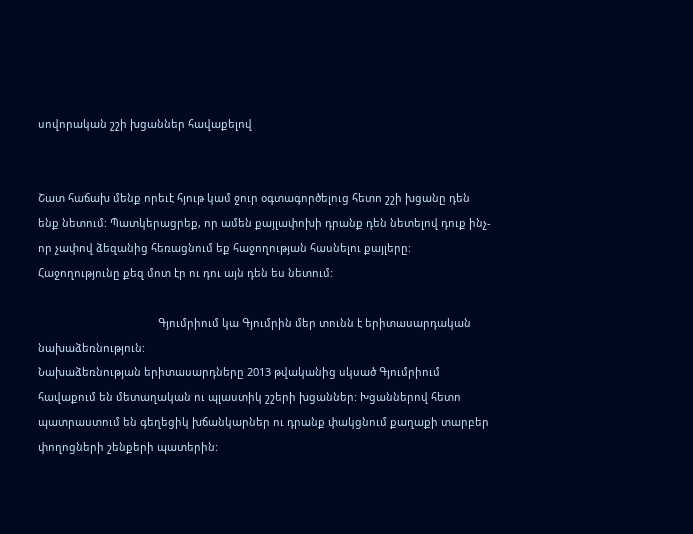սովորական շշի խցաններ հավաքելով


Շատ հաճախ մենք որեւէ հյութ կամ ջուր օգտագործելուց հետո շշի խցանը դեն ենք նետում: Պատկերացրեք, որ ամեն քայլափոխի դրանք դեն նետելով դուք ինչ-որ չափով ձեզանից հեռացնում եք հաջողության հասնելու քայլերը: Հաջողությունը քեզ մոտ էր ու դու այն դեն ես նետում:

                                        Գյումրիում կա Գյումրին մեր տունն է երիտասարդական նախաձեռնություն:
Նախաձեռնության երիտասարդները 2013 թվականից սկսած Գյումրիում հավաքում են մետաղական ու պլաստիկ շշերի խցաններ: Խցաններով հետո պատրաստում են գեղեցիկ խճանկարներ ու դրանք փակցնում քաղաքի տարբեր փողոցների շենքերի պատերին: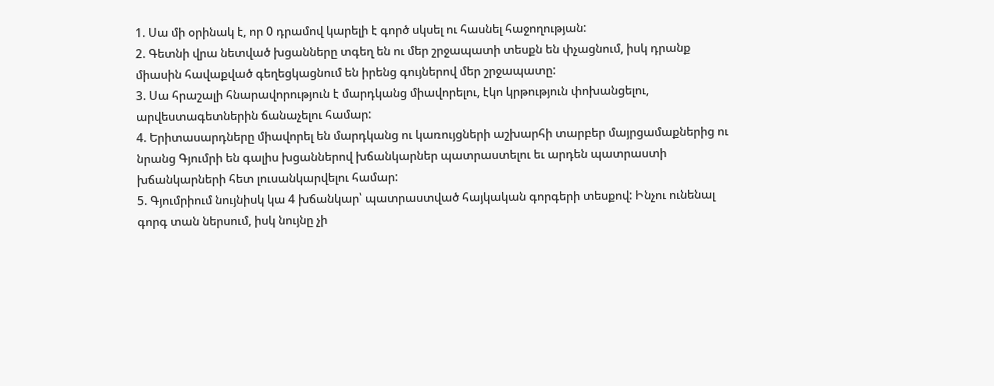1. Սա մի օրինակ է, որ 0 դրամով կարելի է գործ սկսել ու հասնել հաջողության:
2. Գետնի վրա նետված խցանները տգեղ են ու մեր շրջապատի տեսքն են փչացնում, իսկ դրանք միասին հավաքված գեղեցկացնում են իրենց գույներով մեր շրջապատը:
3. Սա հրաշալի հնարավորություն է մարդկանց միավորելու, էկո կրթություն փոխանցելու, արվեստագետներին ճանաչելու համար:
4. Երիտասարդները միավորել են մարդկանց ու կառույցների աշխարհի տարբեր մայրցամաքներից ու նրանց Գյումրի են գալիս խցաններով խճանկարներ պատրաստելու եւ արդեն պատրաստի խճանկարների հետ լուսանկարվելու համար:
5. Գյումրիում նույնիսկ կա 4 խճանկար՝ պատրաստված հայկական գորգերի տեսքով: Ինչու ունենալ գորգ տան ներսում, իսկ նույնը չի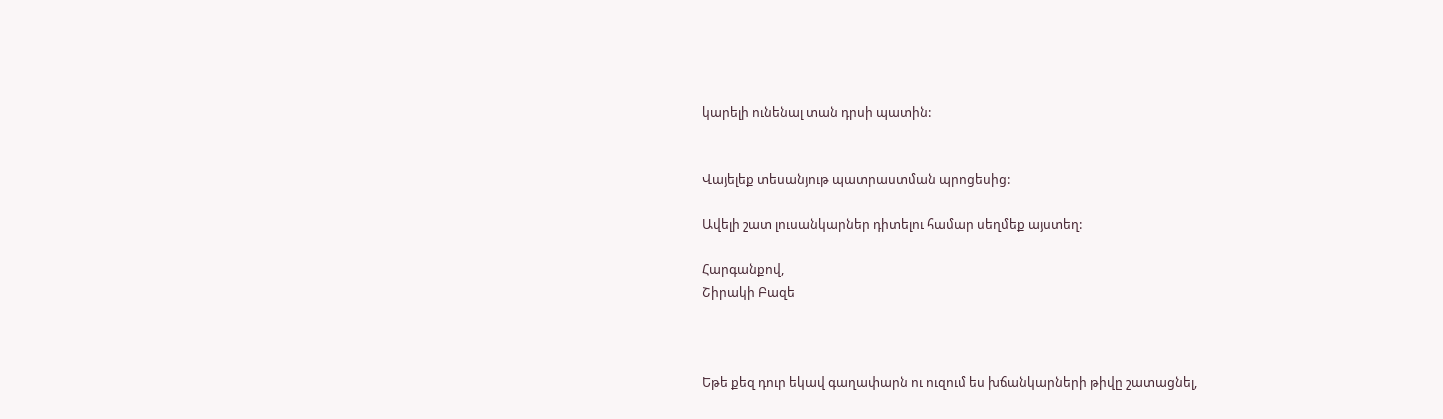կարելի ունենալ տան դրսի պատին:


Վայելեք տեսանյութ պատրաստման պրոցեսից:

Ավելի շատ լուսանկարներ դիտելու համար սեղմեք այստեղ:

Հարգանքով,
Շիրակի Բազե



Եթե քեզ դուր եկավ գաղափարն ու ուզում ես խճանկարների թիվը շատացնել,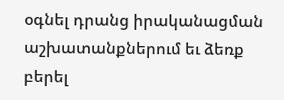օգնել դրանց իրականացման աշխատանքներում եւ ձեռք բերել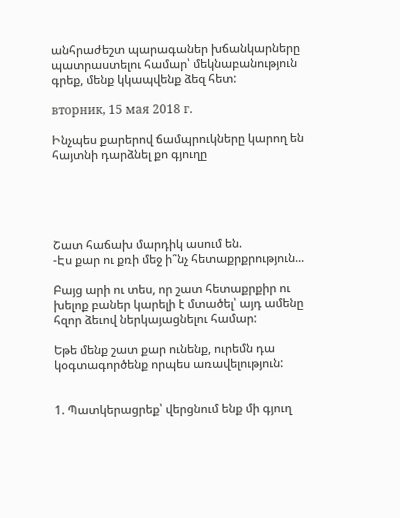անհրաժեշտ պարագաներ խճանկարները պատրաստելու համար՝ մեկնաբանություն գրեք, մենք կկապվենք ձեզ հետ:

вторник, 15 мая 2018 г.

Ինչպես քարերով ճամպրուկները կարող են հայտնի դարձնել քո գյուղը





Շատ հաճախ մարդիկ ասում են.
-Էս քար ու քռի մեջ ի՞նչ հետաքրքրություն...

Բայց արի ու տես, որ շատ հետաքրքիր ու խելոք բաներ կարելի է մտածել՝ այդ ամենը հզոր ձեւով ներկայացնելու համար:

Եթե մենք շատ քար ունենք, ուրեմն դա կօգտագործենք որպես առավելություն:


1. Պատկերացրեք՝ վերցնում ենք մի գյուղ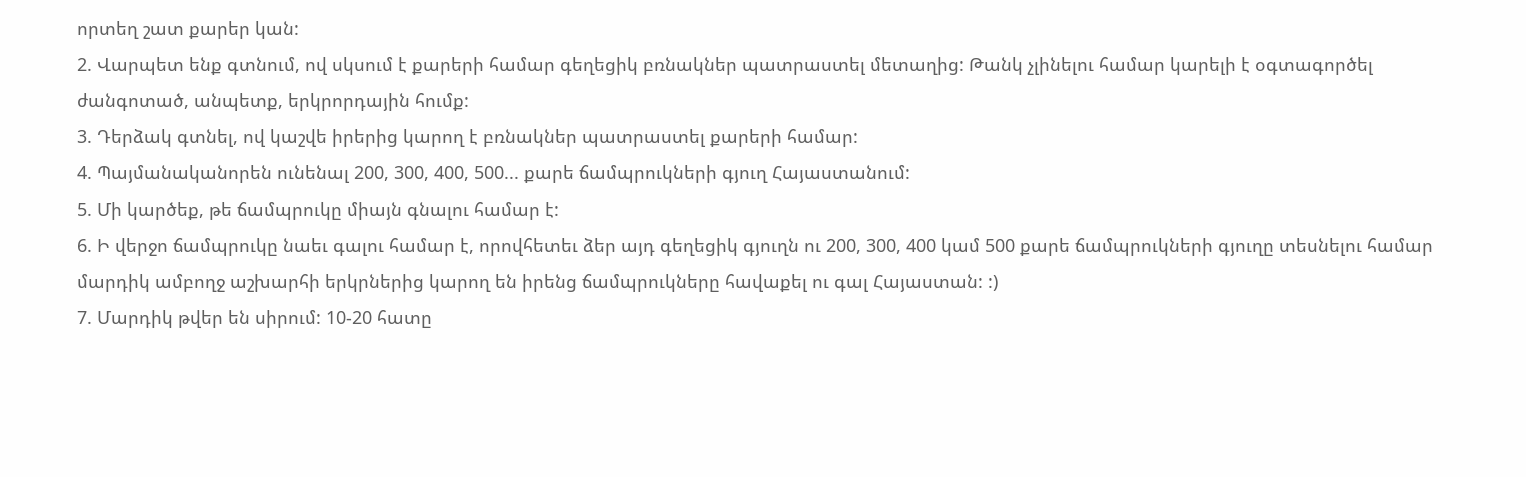որտեղ շատ քարեր կան:
2. Վարպետ ենք գտնում, ով սկսում է քարերի համար գեղեցիկ բռնակներ պատրաստել մետաղից: Թանկ չլինելու համար կարելի է օգտագործել ժանգոտած, անպետք, երկրորդային հումք:
3. Դերձակ գտնել, ով կաշվե իրերից կարող է բռնակներ պատրաստել քարերի համար:
4. Պայմանականորեն ունենալ 200, 300, 400, 500... քարե ճամպրուկների գյուղ Հայաստանում:
5. Մի կարծեք, թե ճամպրուկը միայն գնալու համար է:
6. Ի վերջո ճամպրուկը նաեւ գալու համար է, որովհետեւ ձեր այդ գեղեցիկ գյուղն ու 200, 300, 400 կամ 500 քարե ճամպրուկների գյուղը տեսնելու համար մարդիկ ամբողջ աշխարհի երկրներից կարող են իրենց ճամպրուկները հավաքել ու գալ Հայաստան: :)
7. Մարդիկ թվեր են սիրում: 10-20 հատը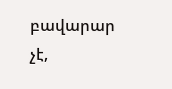բավարար չէ,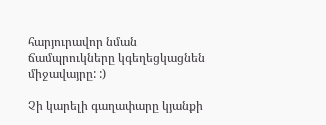հարյուրավոր նման ճամպրուկները կգեղեցկացնեն միջավայրը: :)

Չի կարելի գաղափարը կյանքի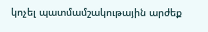կոչել պատմամշակութային արժեք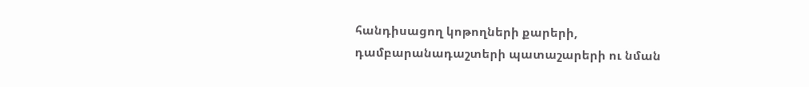հանդիսացող կոթողների քարերի, դամբարանադաշտերի պատաշարերի ու նման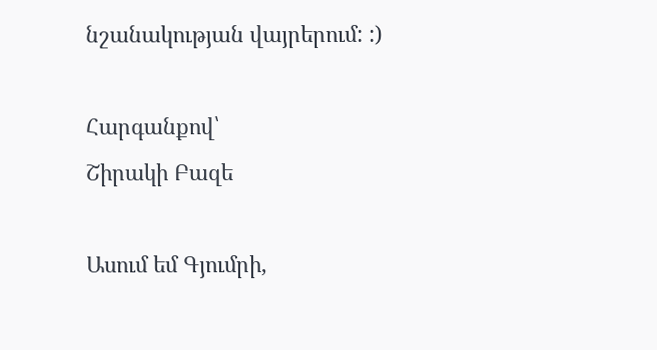նշանակության վայրերում: :)

Հարգանքով՝
Շիրակի Բազե

Ասում եմ Գյումրի,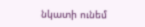նկատի ունեմ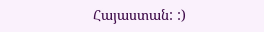Հայաստան: :)